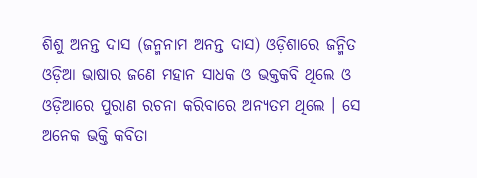ଶିଶୁ ଅନନ୍ତ ଦାସ (ଜନ୍ମନାମ ଅନନ୍ତ ଦାସ) ଓଡ଼ିଶାରେ ଜନ୍ମିତ ଓଡ଼ିଆ ଭାଷାର ଜଣେ ମହାନ ସାଧକ ଓ ଭକ୍ତକବି ଥିଲେ ଓ ଓଡ଼ିଆରେ ପୁରାଣ ରଚନା କରିବାରେ ଅନ୍ୟତମ ଥିଲେ । ସେ ଅନେକ ଭକ୍ତି କବିତା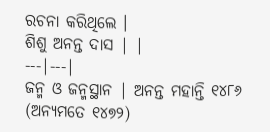ରଚନା କରିଥିଲେ ।
ଶିଶୁ ଅନନ୍ତ ଦାସ | |
---|---|
ଜନ୍ମ ଓ ଜନ୍ମସ୍ଥାନ | ଅନନ୍ତ ମହାନ୍ତି ୧୪୮୬ (ଅନ୍ୟମତେ ୧୪୭୨)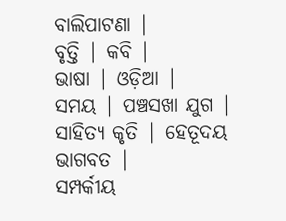ବାଲିପାଟଣା |
ବୃତ୍ତି | କବି |
ଭାଷା | ଓଡ଼ିଆ |
ସମୟ | ପଞ୍ଚସଖା ଯୁଗ |
ସାହିତ୍ୟ କୃତି | ହେତୂଦୟ ଭାଗବତ |
ସମ୍ପର୍କୀୟ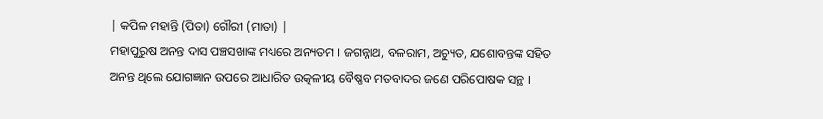| କପିଳ ମହାନ୍ତି (ପିତା) ଗୌରୀ (ମାତା) |
ମହାପୁରୁଷ ଅନନ୍ତ ଦାସ ପଞ୍ଚସଖାଙ୍କ ମଧ୍ୟରେ ଅନ୍ୟତମ । ଜଗନ୍ନାଥ, ବଳରାମ, ଅଚ୍ୟୁତ, ଯଶୋବନ୍ତଙ୍କ ସହିତ ଅନନ୍ତ ଥିଲେ ଯୋଗଜ୍ଞାନ ଉପରେ ଆଧାରିତ ଉତ୍କଳୀୟ ବୈଷ୍ଣବ ମତବାଦର ଜଣେ ପରିପୋଷକ ସନ୍ଥ ।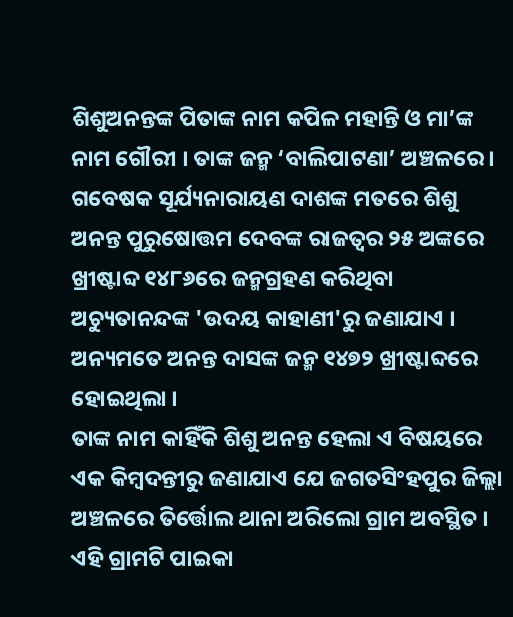ଶିଶୁଅନନ୍ତଙ୍କ ପିତାଙ୍କ ନାମ କପିଳ ମହାନ୍ତି ଓ ମା’ଙ୍କ ନାମ ଗୌରୀ । ତାଙ୍କ ଜନ୍ମ ‘ବାଲିପାଟଣା’ ଅଞ୍ଚଳରେ । ଗବେଷକ ସୂର୍ଯ୍ୟନାରାୟଣ ଦାଶଙ୍କ ମତରେ ଶିଶୁ ଅନନ୍ତ ପୁରୁଷୋତ୍ତମ ଦେବଙ୍କ ରାଜତ୍ୱର ୨୫ ଅଙ୍କରେ ଖ୍ରୀଷ୍ଟାବ୍ଦ ୧୪୮୬ରେ ଜନ୍ମଗ୍ରହଣ କରିଥିବା ଅଚ୍ୟୁତାନନ୍ଦଙ୍କ 'ଉଦୟ କାହାଣୀ'ରୁ ଜଣାଯାଏ । ଅନ୍ୟମତେ ଅନନ୍ତ ଦାସଙ୍କ ଜନ୍ମ ୧୪୭୨ ଖ୍ରୀଷ୍ଟାବ୍ଦରେ ହୋଇଥିଲା ।
ତାଙ୍କ ନାମ କାହିଁକି ଶିଶୁ ଅନନ୍ତ ହେଲା ଏ ବିଷୟରେ ଏକ କିମ୍ବଦନ୍ତୀରୁ ଜଣାଯାଏ ଯେ ଜଗତସିଂହପୁର ଜିଲ୍ଲା ଅଞ୍ଚଳରେ ତିର୍ତ୍ତୋଲ ଥାନା ଅରିଲୋ ଗ୍ରାମ ଅବସ୍ଥିତ । ଏହି ଗ୍ରାମଟି ପାଇକା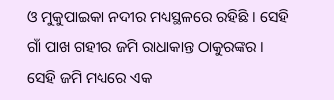ଓ ମୁକୁପାଇକା ନଦୀର ମଧ୍ୟସ୍ଥଳରେ ରହିଛି । ସେହି ଗାଁ ପାଖ ଗହୀର ଜମି ରାଧାକାନ୍ତ ଠାକୁରଙ୍କର । ସେହି ଜମି ମଧ୍ୟରେ ଏକ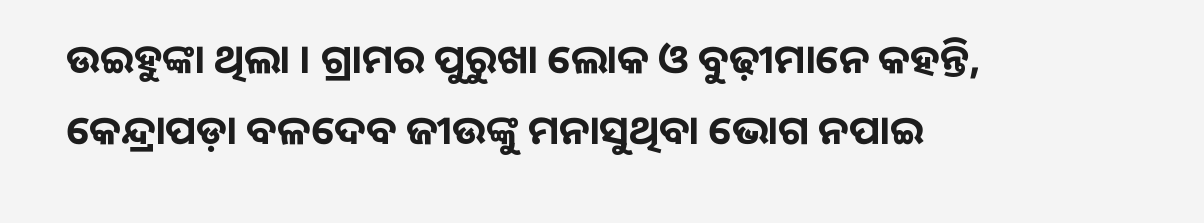ଉଇହୁଙ୍କା ଥିଲା । ଗ୍ରାମର ପୁରୁଖା ଲୋକ ଓ ବୁଢ଼ୀମାନେ କହନ୍ତି, କେନ୍ଦ୍ରାପଡ଼ା ବଳଦେବ ଜୀଉଙ୍କୁ ମନାସୁଥିବା ଭୋଗ ନପାଇ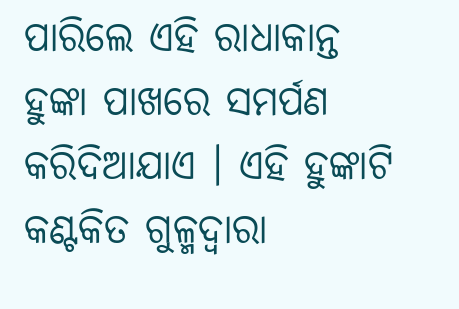ପାରିଲେ ଏହି ରାଧାକାନ୍ତ ହୁଙ୍କା ପାଖରେ ସମର୍ପଣ କରିଦିଆଯାଏ । ଏହି ହୁଙ୍କାଟି କଣ୍ଟକିତ ଗୁଳ୍ମଦ୍ୱାରା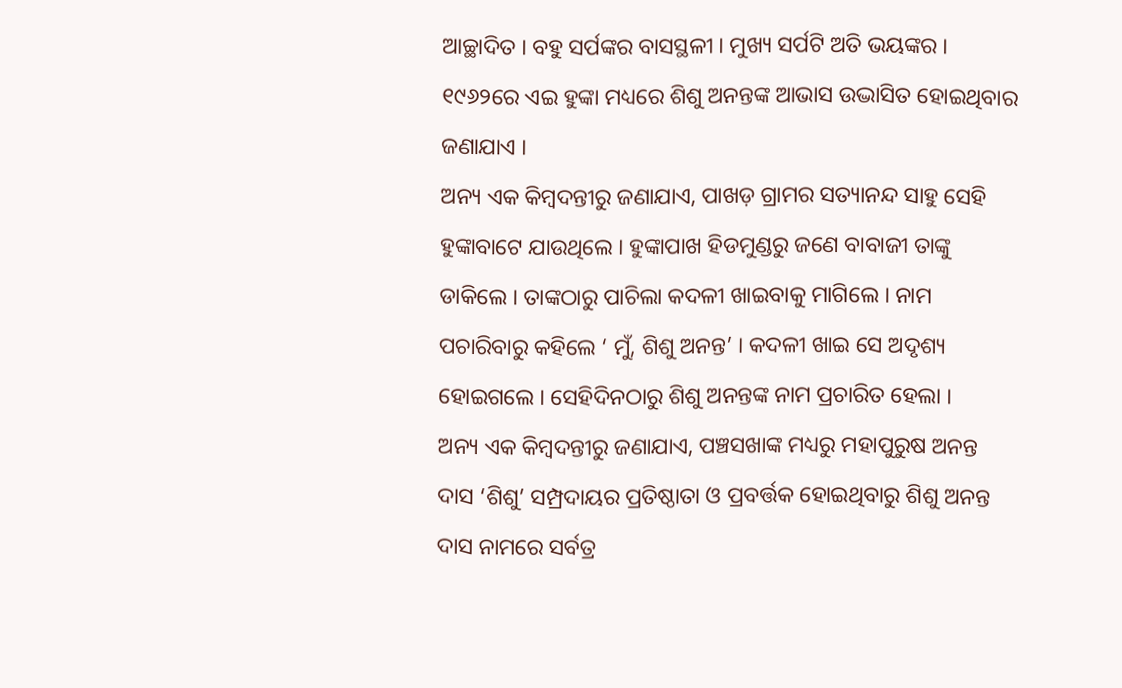ଆଚ୍ଛାଦିତ । ବହୁ ସର୍ପଙ୍କର ବାସସ୍ଥଳୀ । ମୁଖ୍ୟ ସର୍ପଟି ଅତି ଭୟଙ୍କର । ୧୯୬୨ରେ ଏଇ ହୁଙ୍କା ମଧ୍ୟରେ ଶିଶୁ ଅନନ୍ତଙ୍କ ଆଭାସ ଉଦ୍ଭାସିତ ହୋଇଥିବାର ଜଣାଯାଏ ।
ଅନ୍ୟ ଏକ କିମ୍ବଦନ୍ତୀରୁ ଜଣାଯାଏ, ପାଖଡ଼ ଗ୍ରାମର ସତ୍ୟାନନ୍ଦ ସାହୁ ସେହି ହୁଙ୍କାବାଟେ ଯାଉଥିଲେ । ହୁଙ୍କାପାଖ ହିଡମୁଣ୍ଡରୁ ଜଣେ ବାବାଜୀ ତାଙ୍କୁ ଡାକିଲେ । ତାଙ୍କଠାରୁ ପାଚିଲା କଦଳୀ ଖାଇବାକୁ ମାଗିଲେ । ନାମ ପଚାରିବାରୁ କହିଲେ ‘ ମୁଁ, ଶିଶୁ ଅନନ୍ତ’ । କଦଳୀ ଖାଇ ସେ ଅଦୃଶ୍ୟ ହୋଇଗଲେ । ସେହିଦିନଠାରୁ ଶିଶୁ ଅନନ୍ତଙ୍କ ନାମ ପ୍ରଚାରିତ ହେଲା ।
ଅନ୍ୟ ଏକ କିମ୍ବଦନ୍ତୀରୁ ଜଣାଯାଏ, ପଞ୍ଚସଖାଙ୍କ ମଧ୍ୟରୁ ମହାପୁରୁଷ ଅନନ୍ତ ଦାସ ‘ଶିଶୁ’ ସମ୍ପ୍ରଦାୟର ପ୍ରତିଷ୍ଠାତା ଓ ପ୍ରବର୍ତ୍ତକ ହୋଇଥିବାରୁ ଶିଶୁ ଅନନ୍ତ ଦାସ ନାମରେ ସର୍ବତ୍ର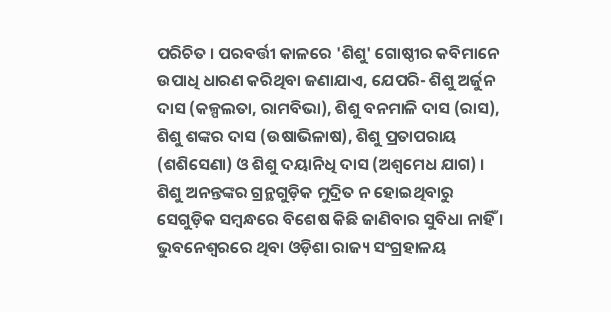ପରିଚିତ । ପରବର୍ତ୍ତୀ କାଳରେ 'ଶିଶୁ' ଗୋଷ୍ଠୀର କବିମାନେ ଉପାଧି ଧାରଣ କରିଥିବା ଜଣାଯାଏ, ଯେପରି- ଶିଶୁ ଅର୍ଜୁନ ଦାସ (କଳ୍ପଲତା, ରାମବିଭା), ଶିଶୁ ବନମାଳି ଦାସ (ରାସ), ଶିଶୁ ଶଙ୍କର ଦାସ (ଉଷାଭିଳାଷ), ଶିଶୁ ପ୍ରତାପରାୟ (ଶଶିସେଣା) ଓ ଶିଶୁ ଦୟାନିଧି ଦାସ (ଅଶ୍ୱମେଧ ଯାଗ) ।
ଶିଶୁ ଅନନ୍ତଙ୍କର ଗ୍ରନ୍ଥଗୁଡ଼ିକ ମୁଦ୍ରିତ ନ ହୋଇଥିବାରୁ ସେଗୁଡ଼ିକ ସମ୍ବନ୍ଧରେ ବିଶେଷ କିଛି ଜାଣିବାର ସୁବିଧା ନାହିଁ । ଭୁବନେଶ୍ୱରରେ ଥିବା ଓଡ଼ିଶା ରାଜ୍ୟ ସଂଗ୍ରହାଳୟ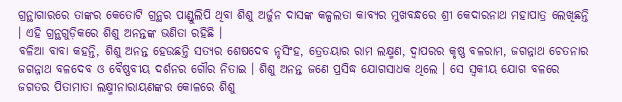ଗ୍ରନ୍ଥାଗାରରେ ତାଙ୍କର କେତୋଟି ଗ୍ରନ୍ଥର ପାଣ୍ଡୁଲିପି ଥିବା ଶିଶୁ ଅର୍ଜୁନ ଦାସଙ୍କ କଳ୍ପଲତା କାବ୍ୟର ମୁଖବନ୍ଧରେ ଶ୍ରୀ କେଦାରନାଥ ମହାପାତ୍ର ଲେଖିଛନ୍ତି । ଏହି ଗ୍ରନ୍ଥଗୁଡ଼ିକରେ ଶିଶୁ ଅନନ୍ତଙ୍କ ଭଣିତା ରହିଛି ।
ବଳିଆ ବାବା କହନ୍ତି, ଶିଶୁ ଅନନ୍ତ ହେଉଛନ୍ତି ସତ୍ୟର ଶେଷଦେବ ନୃସିଂହ, ତ୍ରେତୟାର ରାମ ଲକ୍ଷ୍ମଣ, ଦ୍ୱାପରର କୃଷ୍ଣ ବଳରାମ, ଜଗନ୍ନାଥ ଚେତନାର ଜଗନ୍ନାଥ ବଳଦେବ ଓ ବୈଷ୍ଣବୀୟ ଦର୍ଶନର ଗୌର ନିତାଇ । ଶିଶୁ ଅନନ୍ତ ଜଣେ ପ୍ରସିଦ୍ଧ ଯୋଗସାଧକ ଥିଲେ । ସେ ସ୍ୱକୀୟ ଯୋଗ ବଳରେ ଜଗତର ପିତାମାତା ଲକ୍ଷ୍ମୀନାରାୟଣଙ୍କର କୋଳରେ ଶିଶୁ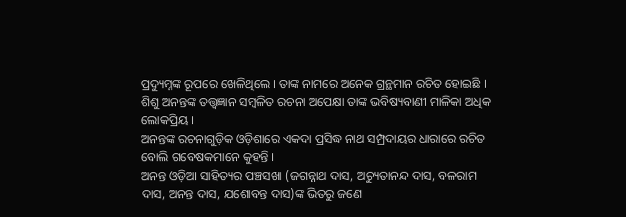ପ୍ରଦ୍ୟୁମ୍ନଙ୍କ ରୂପରେ ଖେଳିଥିଲେ । ତାଙ୍କ ନାମରେ ଅନେକ ଗ୍ରନ୍ଥମାନ ରଚିତ ହୋଇଛି । ଶିଶୁ ଅନନ୍ତଙ୍କ ତତ୍ତ୍ୱଜ୍ଞାନ ସମ୍ବଳିତ ରଚନା ଅପେକ୍ଷା ତାଙ୍କ ଭବିଷ୍ୟବାଣୀ ମାଳିକା ଅଧିକ ଲୋକପ୍ରିୟ ।
ଅନନ୍ତଙ୍କ ରଚନାଗୁଡ଼ିକ ଓଡ଼ିଶାରେ ଏକଦା ପ୍ରସିଦ୍ଧ ନାଥ ସମ୍ପ୍ରଦାୟର ଧାରାରେ ରଚିତ ବୋଲି ଗବେଷକମାନେ କୁହନ୍ତି ।
ଅନନ୍ତ ଓଡ଼ିଆ ସାହିତ୍ୟର ପଞ୍ଚସଖା (ଜଗନ୍ନାଥ ଦାସ, ଅଚ୍ୟୁତାନନ୍ଦ ଦାସ, ବଳରାମ ଦାସ, ଅନନ୍ତ ଦାସ, ଯଶୋବନ୍ତ ଦାସ)ଙ୍କ ଭିତରୁ ଜଣେ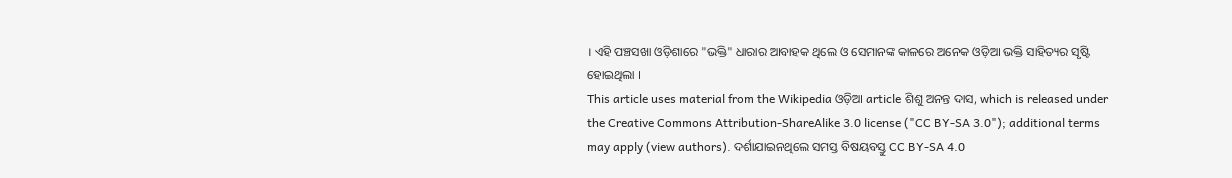। ଏହି ପଞ୍ଚସଖା ଓଡ଼ିଶାରେ "ଭକ୍ତି" ଧାରାର ଆବାହକ ଥିଲେ ଓ ସେମାନଙ୍କ କାଳରେ ଅନେକ ଓଡ଼ିଆ ଭକ୍ତି ସାହିତ୍ୟର ସୃଷ୍ଟି ହୋଇଥିଲା ।
This article uses material from the Wikipedia ଓଡ଼ିଆ article ଶିଶୁ ଅନନ୍ତ ଦାସ, which is released under the Creative Commons Attribution-ShareAlike 3.0 license ("CC BY-SA 3.0"); additional terms may apply (view authors). ଦର୍ଶାଯାଇନଥିଲେ ସମସ୍ତ ବିଷୟବସ୍ତୁ CC BY-SA 4.0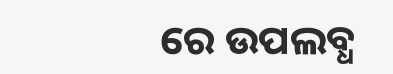ରେ ଉପଲବ୍ଧ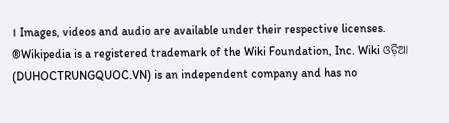। Images, videos and audio are available under their respective licenses.
®Wikipedia is a registered trademark of the Wiki Foundation, Inc. Wiki ଓଡ଼ିଆ (DUHOCTRUNGQUOC.VN) is an independent company and has no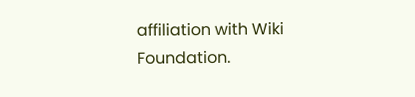affiliation with Wiki Foundation.